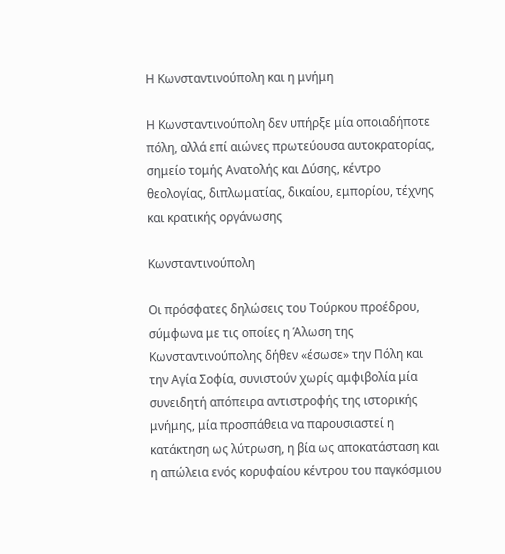Η Κωνσταντινούπολη και η μνήμη

Η Κωνσταντινούπολη δεν υπήρξε μία οποιαδήποτε πόλη, αλλά επί αιώνες πρωτεύουσα αυτοκρατορίας, σημείο τομής Ανατολής και Δύσης, κέντρο θεολογίας, διπλωματίας, δικαίου, εμπορίου, τέχνης και κρατικής οργάνωσης

Κωνσταντινούπολη

Οι πρόσφατες δηλώσεις του Τούρκου προέδρου, σύμφωνα με τις οποίες η Άλωση της Κωνσταντινούπολης δήθεν «έσωσε» την Πόλη και την Αγία Σοφία, συνιστούν χωρίς αμφιβολία μία συνειδητή απόπειρα αντιστροφής της ιστορικής μνήμης, μία προσπάθεια να παρουσιαστεί η κατάκτηση ως λύτρωση, η βία ως αποκατάσταση και η απώλεια ενός κορυφαίου κέντρου του παγκόσμιου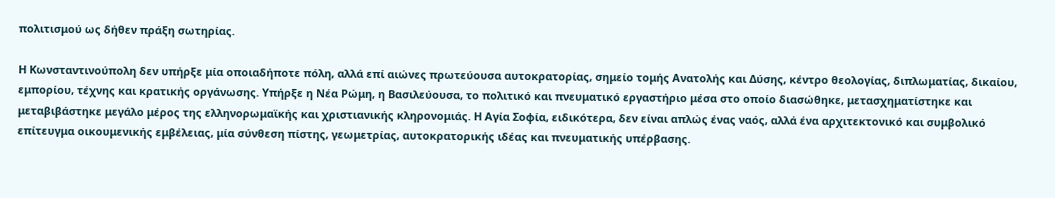πολιτισμού ως δήθεν πράξη σωτηρίας.

Η Κωνσταντινούπολη δεν υπήρξε μία οποιαδήποτε πόλη, αλλά επί αιώνες πρωτεύουσα αυτοκρατορίας, σημείο τομής Ανατολής και Δύσης, κέντρο θεολογίας, διπλωματίας, δικαίου, εμπορίου, τέχνης και κρατικής οργάνωσης. Υπήρξε η Νέα Ρώμη, η Βασιλεύουσα, το πολιτικό και πνευματικό εργαστήριο μέσα στο οποίο διασώθηκε, μετασχηματίστηκε και μεταβιβάστηκε μεγάλο μέρος της ελληνορωμαϊκής και χριστιανικής κληρονομιάς. Η Αγία Σοφία, ειδικότερα, δεν είναι απλώς ένας ναός, αλλά ένα αρχιτεκτονικό και συμβολικό επίτευγμα οικουμενικής εμβέλειας, μία σύνθεση πίστης, γεωμετρίας, αυτοκρατορικής ιδέας και πνευματικής υπέρβασης.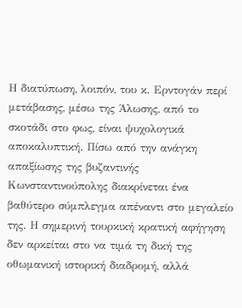Η διατύπωση, λοιπόν, του κ. Ερντογάν περί μετάβασης, μέσω της Άλωσης, από το σκοτάδι στο φως, είναι ψυχολογικά αποκαλυπτική. Πίσω από την ανάγκη απαξίωσης της βυζαντινής Κωνσταντινούπολης διακρίνεται ένα βαθύτερο σύμπλεγμα απέναντι στο μεγαλείο της. Η σημερινή τουρκική κρατική αφήγηση δεν αρκείται στο να τιμά τη δική της οθωμανική ιστορική διαδρομή, αλλά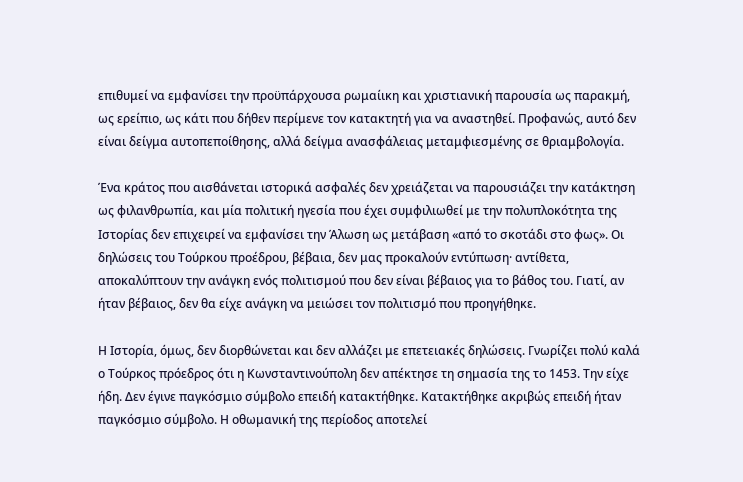επιθυμεί να εμφανίσει την προϋπάρχουσα ρωμαίικη και χριστιανική παρουσία ως παρακμή, ως ερείπιο, ως κάτι που δήθεν περίμενε τον κατακτητή για να αναστηθεί. Προφανώς, αυτό δεν είναι δείγμα αυτοπεποίθησης, αλλά δείγμα ανασφάλειας μεταμφιεσμένης σε θριαμβολογία.

Ένα κράτος που αισθάνεται ιστορικά ασφαλές δεν χρειάζεται να παρουσιάζει την κατάκτηση ως φιλανθρωπία, και μία πολιτική ηγεσία που έχει συμφιλιωθεί με την πολυπλοκότητα της Ιστορίας δεν επιχειρεί να εμφανίσει την Άλωση ως μετάβαση «από το σκοτάδι στο φως». Οι δηλώσεις του Τούρκου προέδρου, βέβαια, δεν μας προκαλούν εντύπωση· αντίθετα, αποκαλύπτουν την ανάγκη ενός πολιτισμού που δεν είναι βέβαιος για το βάθος του. Γιατί, αν ήταν βέβαιος, δεν θα είχε ανάγκη να μειώσει τον πολιτισμό που προηγήθηκε.

Η Ιστορία, όμως, δεν διορθώνεται και δεν αλλάζει με επετειακές δηλώσεις. Γνωρίζει πολύ καλά ο Τούρκος πρόεδρος ότι η Κωνσταντινούπολη δεν απέκτησε τη σημασία της το 1453. Την είχε ήδη. Δεν έγινε παγκόσμιο σύμβολο επειδή κατακτήθηκε. Κατακτήθηκε ακριβώς επειδή ήταν παγκόσμιο σύμβολο. Η οθωμανική της περίοδος αποτελεί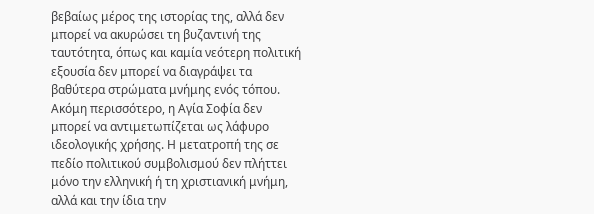βεβαίως μέρος της ιστορίας της, αλλά δεν μπορεί να ακυρώσει τη βυζαντινή της ταυτότητα, όπως και καμία νεότερη πολιτική εξουσία δεν μπορεί να διαγράψει τα βαθύτερα στρώματα μνήμης ενός τόπου. Ακόμη περισσότερο, η Αγία Σοφία δεν μπορεί να αντιμετωπίζεται ως λάφυρο ιδεολογικής χρήσης. Η μετατροπή της σε πεδίο πολιτικού συμβολισμού δεν πλήττει μόνο την ελληνική ή τη χριστιανική μνήμη, αλλά και την ίδια την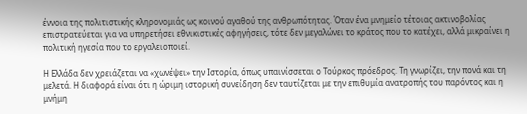έννοια της πολιτιστικής κληρονομιάς ως κοινού αγαθού της ανθρωπότητας. Όταν ένα μνημείο τέτοιας ακτινοβολίας επιστρατεύεται για να υπηρετήσει εθνικιστικές αφηγήσεις, τότε δεν μεγαλώνει το κράτος που το κατέχει, αλλά μικραίνει η πολιτική ηγεσία που το εργαλειοποιεί.

Η Ελλάδα δεν χρειάζεται να «χωνέψει» την Ιστορία, όπως υπαινίσσεται ο Τούρκος πρόεδρος. Τη γνωρίζει, την πονά και τη μελετά. Η διαφορά είναι ότι η ώριμη ιστορική συνείδηση δεν ταυτίζεται με την επιθυμία ανατροπής του παρόντος και η μνήμη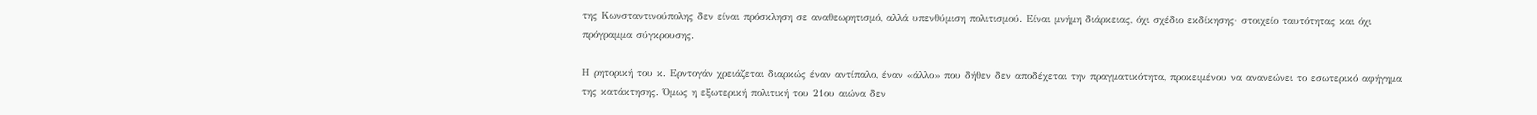της Κωνσταντινούπολης δεν είναι πρόσκληση σε αναθεωρητισμό, αλλά υπενθύμιση πολιτισμού. Είναι μνήμη διάρκειας, όχι σχέδιο εκδίκησης· στοιχείο ταυτότητας και όχι πρόγραμμα σύγκρουσης.

Η ρητορική του κ. Ερντογάν χρειάζεται διαρκώς έναν αντίπαλο, έναν «άλλο» που δήθεν δεν αποδέχεται την πραγματικότητα, προκειμένου να ανανεώνει το εσωτερικό αφήγημα της κατάκτησης. Όμως η εξωτερική πολιτική του 21ου αιώνα δεν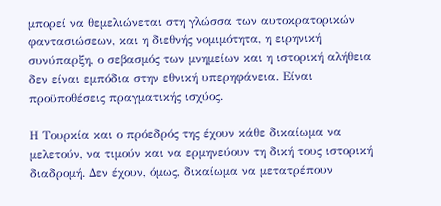μπορεί να θεμελιώνεται στη γλώσσα των αυτοκρατορικών φαντασιώσεων, και η διεθνής νομιμότητα, η ειρηνική συνύπαρξη, ο σεβασμός των μνημείων και η ιστορική αλήθεια δεν είναι εμπόδια στην εθνική υπερηφάνεια. Είναι προϋποθέσεις πραγματικής ισχύος.

Η Τουρκία και ο πρόεδρός της έχουν κάθε δικαίωμα να μελετούν, να τιμούν και να ερμηνεύουν τη δική τους ιστορική διαδρομή. Δεν έχουν, όμως, δικαίωμα να μετατρέπουν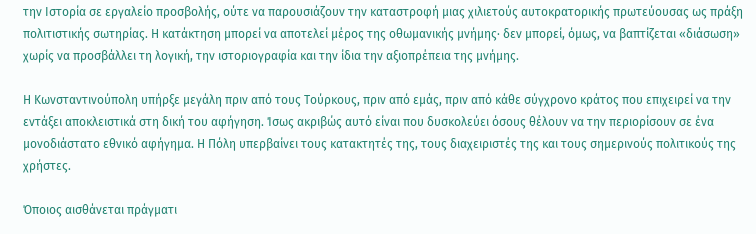την Ιστορία σε εργαλείο προσβολής, ούτε να παρουσιάζουν την καταστροφή μιας χιλιετούς αυτοκρατορικής πρωτεύουσας ως πράξη πολιτιστικής σωτηρίας. Η κατάκτηση μπορεί να αποτελεί μέρος της οθωμανικής μνήμης· δεν μπορεί, όμως, να βαπτίζεται «διάσωση» χωρίς να προσβάλλει τη λογική, την ιστοριογραφία και την ίδια την αξιοπρέπεια της μνήμης.

Η Κωνσταντινούπολη υπήρξε μεγάλη πριν από τους Τούρκους, πριν από εμάς, πριν από κάθε σύγχρονο κράτος που επιχειρεί να την εντάξει αποκλειστικά στη δική του αφήγηση. Ίσως ακριβώς αυτό είναι που δυσκολεύει όσους θέλουν να την περιορίσουν σε ένα μονοδιάστατο εθνικό αφήγημα. Η Πόλη υπερβαίνει τους κατακτητές της, τους διαχειριστές της και τους σημερινούς πολιτικούς της χρήστες.

Όποιος αισθάνεται πράγματι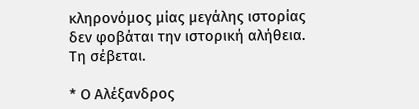κληρονόμος μίας μεγάλης ιστορίας δεν φοβάται την ιστορική αλήθεια. Τη σέβεται.

* Ο Αλέξανδρος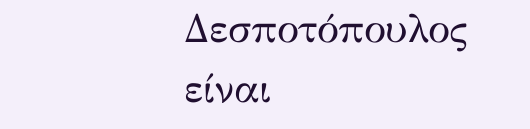Δεσποτόπουλος είναι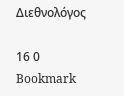Διεθνολόγος

16 0 Bookmark